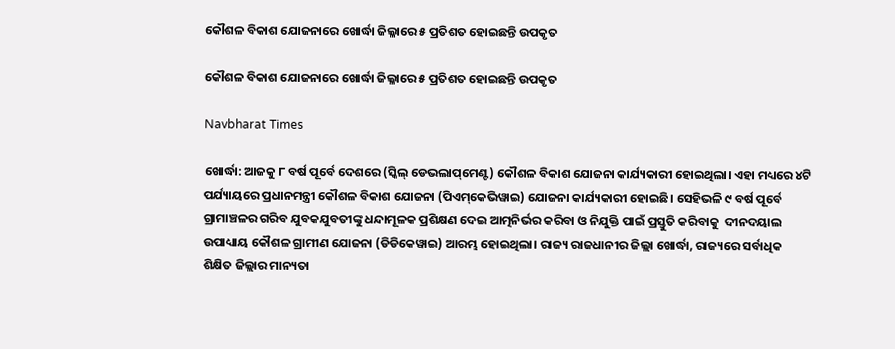କୌଶଳ ବିକାଶ ଯୋଜନାରେ ଖୋର୍ଦ୍ଧା ଜିଲ୍ଳାରେ ୫ ପ୍ରତିଶତ ହୋଇଛନ୍ତି ଉପକୃତ

କୌଶଳ ବିକାଶ ଯୋଜନାରେ ଖୋର୍ଦ୍ଧା ଜିଲ୍ଳାରେ ୫ ପ୍ରତିଶତ ହୋଇଛନ୍ତି ଉପକୃତ

Navbharat Times

ଖୋର୍ଦ୍ଧା: ଆଜକୁ ୮ ବର୍ଷ ପୂର୍ବେ ଦେଶରେ (ସ୍କିଲ୍‌ ଡେଭଲାପ୍‌ମେଣ୍ଟ) କୌଶଳ ବିକାଶ ଯୋଜନା କାର୍ଯ୍ୟକାରୀ ହୋଇଥିଲା। ଏହା ମଧ୍ୟରେ ୪ଟି ପର୍ଯ୍ୟାୟରେ ପ୍ରଧାନମନ୍ତ୍ରୀ କୌଶଳ ବିକାଶ ଯୋଜନା (ପିଏମ୍‌କେଭିୱାଇ) ଯୋଜନା କାର୍ଯ୍ୟକାରୀ ହୋଇଛି। ସେହିଭଳି ୯ ବର୍ଷ ପୂର୍ବେ ଗ୍ରାମାଞ୍ଚଳର ଗରିବ ଯୁବକଯୁବତୀଙ୍କୁ ଧନ୍ଦାମୂଳକ ପ୍ରଶିକ୍ଷଣ ଦେଇ ଆତ୍ମନିର୍ଭର କରିବା ଓ ନିଯୁକ୍ତି ପାଇଁ ପ୍ରସ୍ତୁତି କରିବାକୁ  ଦୀନଦୟାଲ ଉପାଧ୍ୟାୟ କୌଶଳ ଗ୍ରାମୀଣ ଯୋଜନା (ଡିଡିକେୱାଇ) ଆରମ୍ଭ ହୋଇଥିଲା। ରାଜ୍ୟ ରାଜଧାନୀର ଜିଲ୍ଲା ଖୋର୍ଦ୍ଧା, ରାଜ୍ୟରେ ସର୍ବାଧିକ ଶିକ୍ଷିତ ଜିଲ୍ଲାର ମାନ୍ୟତା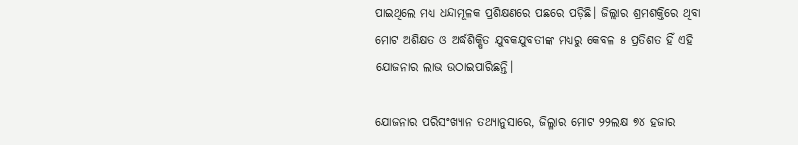ପାଇଥିଲେ ମଧ୍ୟ ଧନ୍ଦାମୂଳକ ପ୍ରଶିକ୍ଷଣରେ ପଛରେ ପଡ଼ିଛି। ଜିଲ୍ଲାର ଶ୍ରମଶକ୍ତିରେ ଥିବା ମୋଟ ଅଶିକ୍ଷତ ଓ ଅର୍ଦ୍ଧଶିକ୍ଷିତ ଯୁବକଯୁବତୀଙ୍କ ମଧ୍ୟରୁ କେବଳ ୫ ପ୍ରତିଶତ ହିଁ ଏହି ଯୋଜନାର ଲାଭ ଉଠାଇପାରିଛନ୍ତି।

ଯୋଜନାର ପରିସଂଖ୍ୟାନ ତଥ୍ୟାନୁସାରେ, ଜିଲ୍ଳାର ମୋଟ ୨୨ଲକ୍ଷ ୭୪ ହଜାର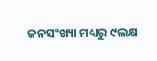ଜନସଂଖ୍ୟା ମଧ୍ୟରୁ ୯ଲକ୍ଷ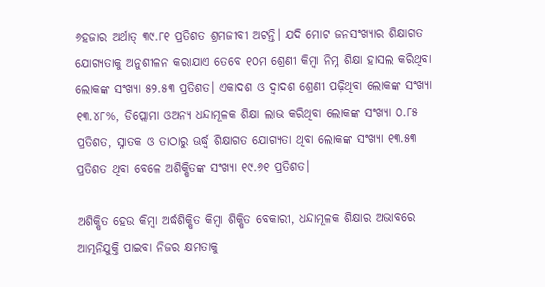୬ହଜାର ଅର୍ଥାତ୍‌ ୩୯.୮୧ ପ୍ରତିଶତ ଶ୍ରମଜୀବୀ ଅଟନ୍ତି। ଯଦି ମୋଟ ଜନସଂଖ୍ୟାର ଶିକ୍ଷାଗତ ଯୋଗ୍ୟତାକୁ ଅନୁଶୀଳନ କରାଯାଏ ତେବେ ୧୦ମ ଶ୍ରେଣୀ କିମ୍ବା ନିମ୍ନ ଶିକ୍ଷା ହାସଲ କରିଥିବା ଲୋକଙ୍କ ସଂଖ୍ୟା ୫୨.୫୩ ପ୍ରତିଶତ। ଏକାଦଶ ଓ ଦ୍ବାଦଶ ଶ୍ରେଣୀ ପଢ଼ିଥିବା ଲୋକଙ୍କ ସଂଖ୍ୟା ୧୩.୪୮%, ଡିପ୍ଲୋମା ଓଅନ୍ୟ ଧନ୍ଦାମୂଳକ ଶିକ୍ଷା ଲାଭ କରିଥିବା ଲୋକଙ୍କ ସଂଖ୍ୟା ୦.୮୫ ପ୍ରତିଶତ, ସ୍ନାତକ ଓ ତାଠାରୁ ଊର୍ଦ୍ଧ୍ବ ଶିକ୍ଷାଗତ ଯୋଗ୍ୟତା ଥିବା ଲୋକଙ୍କ ସଂଖ୍ୟା ୧୩.୫୩ ପ୍ରତିଶତ ଥିବା ବେଳେ ଅଶିକ୍ଷିତଙ୍କ ସଂଖ୍ୟା ୧୯.୬୧ ପ୍ରତିଶତ।

ଅଶିକ୍ଷିତ ହେଉ କିମ୍ବା ଅର୍ଦ୍ଧଶିକ୍ଷିତ କିମ୍ବା ଶିକ୍ଷିତ ବେକାରୀ, ଧନ୍ଦାମୂଳକ ଶିକ୍ଷାର ଅଭାବରେ ଆତ୍ମନିଯୁକ୍ତି ପାଇବା ନିଜର କ୍ଷମତାକୁ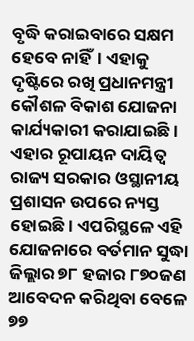ବୃଦ୍ଧି କରାଇବାରେ ସକ୍ଷମ ହେବେ ନାହିଁ। ଏହାକୁ ଦୃଷ୍ଟିରେ ରଖି ପ୍ରଧାନମନ୍ତ୍ରୀ କୌଶଳ ବିକାଶ ଯୋଜନା କାର୍ଯ୍ୟକାରୀ କରାଯାଇଛି। ଏହାର ରୂପାୟନ ଦାୟିତ୍ବ ରାଜ୍ୟ ସରକାର ଓସ୍ଥାନୀୟ ପ୍ରଶାସନ ଉପରେ ନ୍ୟସ୍ତ ହୋଇଛି। ଏପରିସ୍ଥଳେ ଏହି ଯୋଜନାରେ ବର୍ତମାନ ସୁଦ୍ଧା ଜିଲ୍ଲାର ୭୮ ହଜାର ୮୭୦ଜଣ ଆ‌ବେଦନ କରିଥିବା ବେଳେ ୭୭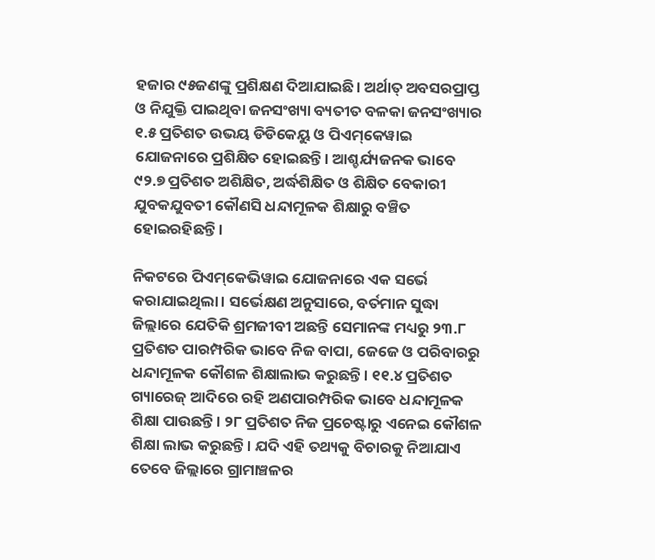ହଜାର ୯୫ଜଣଙ୍କୁ ପ୍ରଶିକ୍ଷଣ ‌ଦିଆଯାଇଛି। ଅର୍ଥାତ୍‌ ଅବସରପ୍ରାପ୍ତ ଓ ନିଯୁକ୍ତି ପାଇଥିବା ଜନସଂଖ୍ୟା ବ୍ୟତୀତ ବଳକା ଜନସଂଖ୍ୟାର ୧.୫ ପ୍ରତିଶତ ଉଭୟ ଡିଡିକେୟୁ ଓ ପିଏମ୍‌କେୱାଇ ଯୋଜନାରେ ପ୍ରଶିକ୍ଷିତ ହୋଇଛନ୍ତି। ଆଶ୍ଚର୍ଯ୍ୟଜନକ ଭାବେ ୯୨.୭ ପ୍ରତିଶତ ଅଶିକ୍ଷିତ, ଅର୍ଦ୍ଧଶିକ୍ଷିତ ଓ ଶିକ୍ଷିତ ବେକାରୀ ଯୁବକଯୁବତୀ କୌଣସି ଧନ୍ଦାମୂଳକ ଶିକ୍ଷାରୁ ବଞ୍ଚିତ ହୋଇରହିଛନ୍ତି।

ନିକଟରେ ପିଏମ୍‌କେଭିୱାଇ ଯୋଜନାରେ ଏକ ସର୍ଭେ କରାଯାଇଥିଲା। ସର୍ଭେକ୍ଷଣ ଅନୁସାରେ, ବର୍ତମାନ ସୁଦ୍ଧା ଜିଲ୍ଲାରେ ଯେତିକି ଶ୍ରମଜୀବୀ ଅଛନ୍ତି ସେମାନଙ୍କ ମଧ୍ୟରୁ ୨୩.୮ ପ୍ରତିଶତ ପାରମ୍ପରିକ ଭାବେ ନିଜ ବାପା, ଜେଜେ ଓ ପରିବାରରୁ ଧନ୍ଦାମୂଳକ କୌଶଳ ଶିକ୍ଷାଲାଭ କରୁଛନ୍ତି। ୧୧.୪ ପ୍ରତିଶତ ଗ୍ୟାରେଜ୍‌ ଆଦିରେ ରହି ଅଣପାରମ୍ପରିକ ଭାବେ ଧନ୍ଦାମୂଳକ ଶିକ୍ଷା ପାଉଛନ୍ତି। ୨୮ ପ୍ରତିଶତ ନିଜ ପ୍ରଚେଷ୍ଟାରୁ ଏନେଇ କୌଶଳ ଶିକ୍ଷା ଲାଭ କରୁଛନ୍ତି। ଯଦି ଏହି ତଥ୍ୟକୁ ବିଚାରକୁ ନିଆଯାଏ ତେବେ ଜିଲ୍ଲାରେ ଗ୍ରାମାଞ୍ଚଳର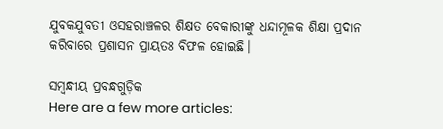ଯୁବକଯୁବତୀ ଓସହରାଞ୍ଚଳର ଶିକ୍ଷତ ବେକାରୀଙ୍କୁ ଧନ୍ଦାମୂଳକ ଶିକ୍ଷା ପ୍ରଦାନ କରିବାରେ ପ୍ରଶାସନ ପ୍ରାୟତଃ ବିଫଳ ହୋଇଛି।

ସମ୍ବନ୍ଧୀୟ ପ୍ରବନ୍ଧଗୁଡ଼ିକ
Here are a few more articles: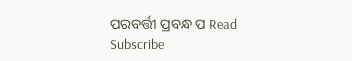ପରବର୍ତ୍ତୀ ପ୍ରବନ୍ଧ ପ Read
Subscribe